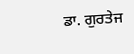ਡਾ. ਗੁਰਤੇਜ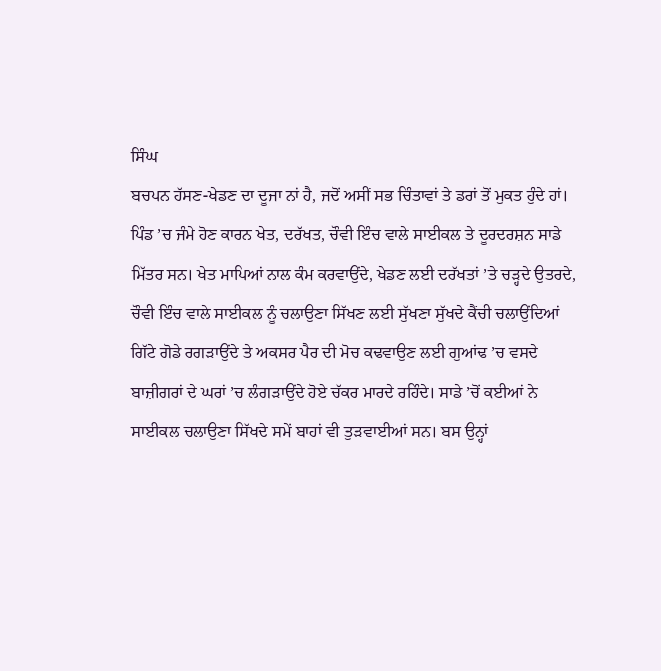ਸਿੰਘ
ਬਚਪਨ ਹੱਸਣ-ਖੇਡਣ ਦਾ ਦੂਜਾ ਨਾਂ ਹੈ, ਜਦੋਂ ਅਸੀਂ ਸਭ ਚਿੰਤਾਵਾਂ ਤੇ ਡਰਾਂ ਤੋਂ ਮੁਕਤ ਹੁੰਦੇ ਹਾਂ। ਪਿੰਡ ’ਚ ਜੰਮੇ ਹੋਣ ਕਾਰਨ ਖੇਤ, ਦਰੱਖਤ, ਚੌਵੀ ਇੰਚ ਵਾਲੇ ਸਾਈਕਲ ਤੇ ਦੂਰਦਰਸ਼ਨ ਸਾਡੇ ਮਿੱਤਰ ਸਨ। ਖੇਤ ਮਾਪਿਆਂ ਨਾਲ ਕੰਮ ਕਰਵਾਉਂਦੇ, ਖੇਡਣ ਲਈ ਦਰੱਖਤਾਂ ’ਤੇ ਚੜ੍ਹਦੇ ਉਤਰਦੇ, ਚੌਵੀ ਇੰਚ ਵਾਲੇ ਸਾਈਕਲ ਨੂੰ ਚਲਾਉਣਾ ਸਿੱਖਣ ਲਈ ਸੁੱਖਣਾ ਸੁੱਖਦੇ ਕੈਂਚੀ ਚਲਾਉਂਦਿਆਂ ਗਿੱਟੇ ਗੋਡੇ ਰਗੜਾਉਂਦੇ ਤੇ ਅਕਸਰ ਪੈਰ ਦੀ ਮੋਚ ਕਢਵਾਉਣ ਲਈ ਗੁਆਂਢ ’ਚ ਵਸਦੇ ਬਾਜ਼ੀਗਰਾਂ ਦੇ ਘਰਾਂ ’ਚ ਲੰਗੜਾਉਂਦੇ ਹੋਏ ਚੱਕਰ ਮਾਰਦੇ ਰਹਿੰਦੇ। ਸਾਡੇ ’ਚੋਂ ਕਈਆਂ ਨੇ ਸਾਈਕਲ ਚਲਾਉਣਾ ਸਿੱਖਦੇ ਸਮੇਂ ਬਾਹਾਂ ਵੀ ਤੁੜਵਾਈਆਂ ਸਨ। ਬਸ ਉਨ੍ਹਾਂ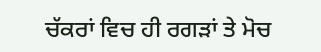ਚੱਕਰਾਂ ਵਿਚ ਹੀ ਰਗੜਾਂ ਤੇ ਮੋਚ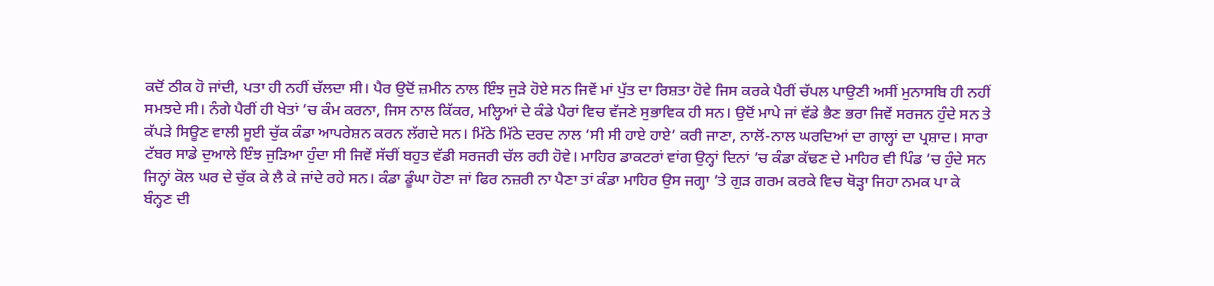ਕਦੋਂ ਠੀਕ ਹੋ ਜਾਂਦੀ, ਪਤਾ ਹੀ ਨਹੀਂ ਚੱਲਦਾ ਸੀ। ਪੈਰ ਉਦੋਂ ਜ਼ਮੀਨ ਨਾਲ ਇੰਝ ਜੁੜੇ ਹੋਏ ਸਨ ਜਿਵੇਂ ਮਾਂ ਪੁੱਤ ਦਾ ਰਿਸ਼ਤਾ ਹੋਵੇ ਜਿਸ ਕਰਕੇ ਪੈਰੀਂ ਚੱਪਲ ਪਾਉਣੀ ਅਸੀਂ ਮੁਨਾਸਬਿ ਹੀ ਨਹੀਂ ਸਮਝਦੇ ਸੀ। ਨੰਗੇ ਪੈਰੀਂ ਹੀ ਖੇਤਾਂ ’ਚ ਕੰਮ ਕਰਨਾ, ਜਿਸ ਨਾਲ ਕਿੱਕਰ, ਮਲ੍ਹਿਆਂ ਦੇ ਕੰਡੇ ਪੈਰਾਂ ਵਿਚ ਵੱਜਣੇ ਸੁਭਾਵਿਕ ਹੀ ਸਨ। ਉਦੋਂ ਮਾਪੇ ਜਾਂ ਵੱਡੇ ਭੈਣ ਭਰਾ ਜਿਵੇਂ ਸਰਜਨ ਹੁੰਦੇ ਸਨ ਤੇ ਕੱਪੜੇ ਸਿਊਣ ਵਾਲੀ ਸੂਈ ਚੁੱਕ ਕੰਡਾ ਆਪਰੇਸ਼ਨ ਕਰਨ ਲੱਗਦੇ ਸਨ। ਮਿੱਠੇ ਮਿੱਠੇ ਦਰਦ ਨਾਲ ‘ਸੀ ਸੀ ਹਾਏ ਹਾਏ’ ਕਰੀ ਜਾਣਾ, ਨਾਲੋਂ-ਨਾਲ ਘਰਦਿਆਂ ਦਾ ਗਾਲ੍ਹਾਂ ਦਾ ਪ੍ਰਸ਼ਾਦ। ਸਾਰਾ ਟੱਬਰ ਸਾਡੇ ਦੁਆਲੇ ਇੰਝ ਜੁੜਿਆ ਹੁੰਦਾ ਸੀ ਜਿਵੇਂ ਸੱਚੀਂ ਬਹੁਤ ਵੱਡੀ ਸਰਜਰੀ ਚੱਲ ਰਹੀ ਹੋਵੇ। ਮਾਹਿਰ ਡਾਕਟਰਾਂ ਵਾਂਗ ਉਨ੍ਹਾਂ ਦਿਨਾਂ ’ਚ ਕੰਡਾ ਕੱਢਣ ਦੇ ਮਾਹਿਰ ਵੀ ਪਿੰਡ ’ਚ ਹੁੰਦੇ ਸਨ ਜਿਨ੍ਹਾਂ ਕੋਲ ਘਰ ਦੇ ਚੁੱਕ ਕੇ ਲੈ ਕੇ ਜਾਂਦੇ ਰਹੇ ਸਨ। ਕੰਡਾ ਡੂੰਘਾ ਹੋਣਾ ਜਾਂ ਫਿਰ ਨਜ਼ਰੀ ਨਾ ਪੈਣਾ ਤਾਂ ਕੰਡਾ ਮਾਹਿਰ ਉਸ ਜਗ੍ਹਾ ’ਤੇ ਗੁੜ ਗਰਮ ਕਰਕੇ ਵਿਚ ਥੋੜ੍ਹਾ ਜਿਹਾ ਨਮਕ ਪਾ ਕੇ ਬੰਨ੍ਹਣ ਦੀ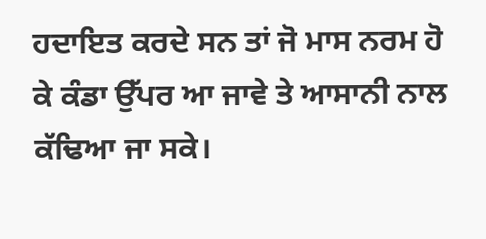ਹਦਾਇਤ ਕਰਦੇ ਸਨ ਤਾਂ ਜੋ ਮਾਸ ਨਰਮ ਹੋ ਕੇ ਕੰਡਾ ਉੱਪਰ ਆ ਜਾਵੇ ਤੇ ਆਸਾਨੀ ਨਾਲ ਕੱਢਿਆ ਜਾ ਸਕੇ।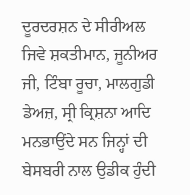ਦੂਰਦਰਸ਼ਨ ਦੇ ਸੀਰੀਅਲ ਜਿਵੇ ਸ਼ਕਤੀਮਾਨ, ਜੂਨੀਅਰ ਜੀ, ਟਿੰਬਾ ਰੂਚਾ, ਮਾਲਗੁਡੀ ਡੇਅਜ਼, ਸ੍ਰੀ ਕ੍ਰਿਸ਼ਨਾ ਆਦਿ ਮਨਭਾਉਂਦੇ ਸਨ ਜਿਨ੍ਹਾਂ ਦੀ ਬੇਸਬਰੀ ਨਾਲ ਉਡੀਕ ਹੁੰਦੀ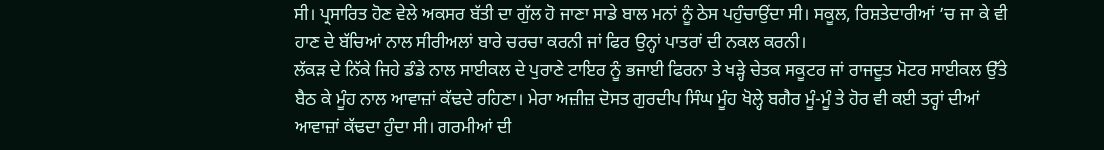ਸੀ। ਪ੍ਰਸਾਰਿਤ ਹੋਣ ਵੇਲੇ ਅਕਸਰ ਬੱਤੀ ਦਾ ਗੁੱਲ ਹੋ ਜਾਣਾ ਸਾਡੇ ਬਾਲ ਮਨਾਂ ਨੂੰ ਠੇਸ ਪਹੁੰਚਾਉਂਦਾ ਸੀ। ਸਕੂਲ, ਰਿਸ਼ਤੇਦਾਰੀਆਂ ’ਚ ਜਾ ਕੇ ਵੀ ਹਾਣ ਦੇ ਬੱਚਿਆਂ ਨਾਲ ਸੀਰੀਅਲਾਂ ਬਾਰੇ ਚਰਚਾ ਕਰਨੀ ਜਾਂ ਫਿਰ ਉਨ੍ਹਾਂ ਪਾਤਰਾਂ ਦੀ ਨਕਲ ਕਰਨੀ।
ਲੱਕੜ ਦੇ ਨਿੱਕੇ ਜਿਹੇ ਡੰਡੇ ਨਾਲ ਸਾਈਕਲ ਦੇ ਪੁਰਾਣੇ ਟਾਇਰ ਨੂੰ ਭਜਾਈ ਫਿਰਨਾ ਤੇ ਖੜ੍ਹੇ ਚੇਤਕ ਸਕੂਟਰ ਜਾਂ ਰਾਜਦੂਤ ਮੋਟਰ ਸਾਈਕਲ ਉੱਤੇ ਬੈਠ ਕੇ ਮੂੰਹ ਨਾਲ ਆਵਾਜ਼ਾਂ ਕੱਢਦੇ ਰਹਿਣਾ। ਮੇਰਾ ਅਜ਼ੀਜ਼ ਦੋਸਤ ਗੁਰਦੀਪ ਸਿੰਘ ਮੂੰਹ ਖੋਲ੍ਹੇ ਬਗੈਰ ਮੂੰ-ਮੂੰ ਤੇ ਹੋਰ ਵੀ ਕਈ ਤਰ੍ਹਾਂ ਦੀਆਂ ਆਵਾਜ਼ਾਂ ਕੱਢਦਾ ਹੁੰਦਾ ਸੀ। ਗਰਮੀਆਂ ਦੀ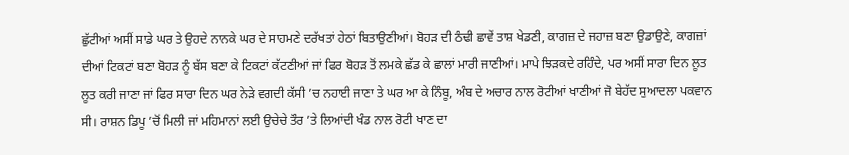ਛੁੱਟੀਆਂ ਅਸੀਂ ਸਾਡੇ ਘਰ ਤੇ ਉਹਦੇ ਨਾਨਕੇ ਘਰ ਦੇ ਸਾਹਮਣੇ ਦਰੱਖਤਾਂ ਹੇਠਾਂ ਬਿਤਾਉਣੀਆਂ। ਬੋਹੜ ਦੀ ਠੰਢੀ ਛਾਵੇਂ ਤਾਸ਼ ਖੇਡਣੀ, ਕਾਗਜ਼ ਦੇ ਜਹਾਜ਼ ਬਣਾ ਉਡਾਉਣੇ, ਕਾਗਜ਼ਾਂ ਦੀਆਂ ਟਿਕਟਾਂ ਬਣਾ ਬੋਹੜ ਨੂੰ ਬੱਸ ਬਣਾ ਕੇ ਟਿਕਟਾਂ ਕੱਟਣੀਆਂ ਜਾਂ ਫਿਰ ਬੋਹੜ ਤੋਂ ਲਮਕੇ ਛੱਡ ਕੇ ਛਾਲਾਂ ਮਾਰੀ ਜਾਣੀਆਂ। ਮਾਪੇ ਝਿੜਕਦੇ ਰਹਿੰਦੇ, ਪਰ ਅਸੀਂ ਸਾਰਾ ਦਿਨ ਲੂਤ ਲੂਤ ਕਰੀ ਜਾਣਾ ਜਾਂ ਫਿਰ ਸਾਰਾ ਦਿਨ ਘਰ ਨੇੜੇ ਵਗਦੀ ਕੱਸੀ ’ਚ ਨਹਾਈ ਜਾਣਾ ਤੇ ਘਰ ਆ ਕੇ ਨਿੰਬੂ, ਅੰਬ ਦੇ ਅਚਾਰ ਨਾਲ ਰੋਟੀਆਂ ਖਾਣੀਆਂ ਜੋ ਬੇਹੱਦ ਸੁਆਦਲਾ ਪਕਵਾਨ ਸੀ। ਰਾਸ਼ਨ ਡਿਪੂ ’ਚੋਂ ਮਿਲੀ ਜਾਂ ਮਹਿਮਾਨਾਂ ਲਈ ਉਚੇਚੇ ਤੌਰ ’ਤੇ ਲਿਆਂਦੀ ਖੰਡ ਨਾਲ ਰੋਟੀ ਖਾਣ ਦਾ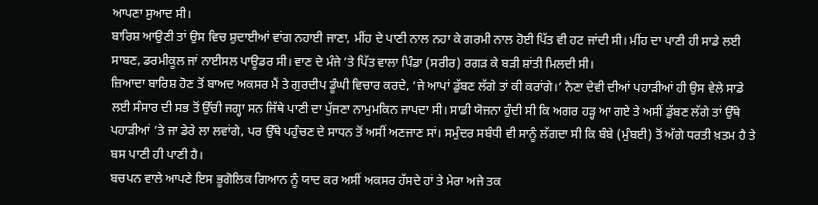ਆਪਣਾ ਸੁਆਦ ਸੀ।
ਬਾਰਿਸ਼ ਆਉਣੀ ਤਾਂ ਉਸ ਵਿਚ ਸ਼ੁਦਾਈਆਂ ਵਾਂਗ ਨਹਾਈ ਜਾਣਾ, ਮੀਂਹ ਦੇ ਪਾਣੀ ਨਾਲ ਨਹਾ ਕੇ ਗਰਮੀ ਨਾਲ ਹੋਈ ਪਿੱਤ ਵੀ ਹਟ ਜਾਂਦੀ ਸੀ। ਮੀਂਹ ਦਾ ਪਾਣੀ ਹੀ ਸਾਡੇ ਲਈ ਸਾਬਣ, ਡਰਮੀਕੂਲ ਜਾਂ ਨਾਈਸਲ ਪਾਊਡਰ ਸੀ। ਵਾਣ ਦੇ ਮੰਜੇ ’ਤੇ ਪਿੱਤ ਵਾਲਾ ਪਿੰਡਾ (ਸਰੀਰ) ਰਗੜ ਕੇ ਬੜੀ ਸ਼ਾਂਤੀ ਮਿਲਦੀ ਸੀ।
ਜ਼ਿਆਦਾ ਬਾਰਿਸ਼ ਹੋਣ ਤੋਂ ਬਾਅਦ ਅਕਸਰ ਮੈਂ ਤੇ ਗੁਰਦੀਪ ਡੂੰਘੀ ਵਿਚਾਰ ਕਰਦੇ, ‘ਜੇ ਆਪਾਂ ਡੁੱਬਣ ਲੱਗੇ ਤਾਂ ਕੀ ਕਰਾਂਗੇ।’ ਨੈਣਾ ਦੇਵੀ ਦੀਆਂ ਪਹਾੜੀਆਂ ਹੀ ਉਸ ਵੇਲੇ ਸਾਡੇ ਲਈ ਸੰਸਾਰ ਦੀ ਸਭ ਤੋਂ ਉੱਚੀ ਜਗ੍ਹਾ ਸਨ ਜਿੱਥੇ ਪਾਣੀ ਦਾ ਪੁੱਜਣਾ ਨਾਮੁਮਕਿਨ ਜਾਪਦਾ ਸੀ। ਸਾਡੀ ਯੋਜਨਾ ਹੁੰਦੀ ਸੀ ਕਿ ਅਗਰ ਹੜ੍ਹ ਆ ਗਏ ਤੇ ਅਸੀਂ ਡੁੱਬਣ ਲੱਗੇ ਤਾਂ ਉੱਥੇ ਪਹਾੜੀਆਂ ’ਤੇ ਜਾ ਡੇਰੇ ਲਾ ਲਵਾਂਗੇ, ਪਰ ਉੱਥੇ ਪਹੁੰਚਣ ਦੇ ਸਾਧਨ ਤੋਂ ਅਸੀਂ ਅਣਜਾਣ ਸਾਂ। ਸਮੁੰਦਰ ਸਬੰਧੀ ਵੀ ਸਾਨੂੰ ਲੱਗਦਾ ਸੀ ਕਿ ਬੰਬੇ (ਮੁੰਬਈ) ਤੋਂ ਅੱਗੇ ਧਰਤੀ ਖ਼ਤਮ ਹੈ ਤੇ ਬਸ ਪਾਣੀ ਹੀ ਪਾਣੀ ਹੈ।
ਬਚਪਨ ਵਾਲੇ ਆਪਣੇ ਇਸ ਭੂਗੋਲਿਕ ਗਿਆਨ ਨੂੰ ਯਾਦ ਕਰ ਅਸੀਂ ਅਕਸਰ ਹੱਸਦੇ ਹਾਂ ਤੇ ਮੇਰਾ ਅਜੇ ਤਕ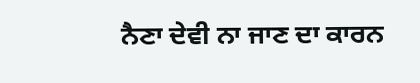ਨੈਣਾ ਦੇਵੀ ਨਾ ਜਾਣ ਦਾ ਕਾਰਨ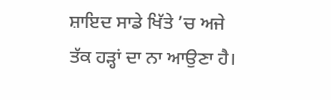ਸ਼ਾਇਦ ਸਾਡੇ ਖਿੱਤੇ ’ਚ ਅਜੇ ਤੱਕ ਹੜ੍ਹਾਂ ਦਾ ਨਾ ਆਉਣਾ ਹੈ।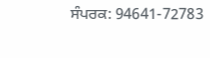ਸੰਪਰਕ: 94641-72783